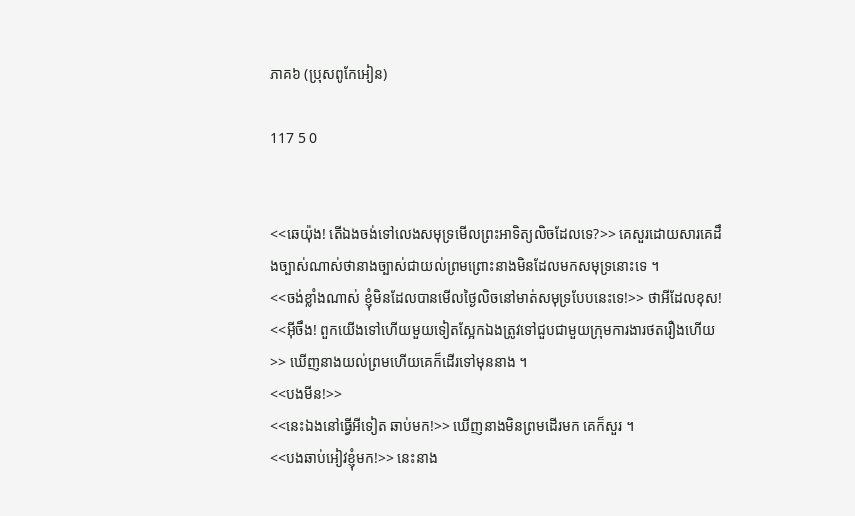ភាគ៦ (ប្រុសពូកែអៀន)

117 5 0


<<ឆេយ៉ុង! តើឯងចង់ទៅលេងសមុទ្រមើលព្រះអាទិត្យលិចដែលទេ?>> គេសួរដោយសារគេដឹងច្បាស់ណាស់ថានាងច្បាស់ជាយល់ព្រមព្រោះនាងមិនដែលមកសមុទ្រនោះទេ ។
<<ចង់ខ្លាំងណាស់ ខ្ញុំមិនដែលបានមើលថ្ងៃលិចនៅមាត់សមុទ្របែបនេះទេ!>> ថាអីដែលខុស!
<<អ៊ីចឹង! ពួកយើងទៅហើយមួយទៀតស្អែកឯងត្រូវទៅជួបជាមួយក្រុមការងារថតរឿងហើយ>> ឃើញនាងយល់ព្រមហើយគេក៏ដើរទៅមុននាង ។
<<បងមីន!>>
<<នេះឯងនៅធ្វើអីទៀត ឆាប់មក!>> ឃើញនាងមិនព្រមដើរមក គេក៏សួរ ។
<<បងឆាប់អៀវខ្ញុំមក!>> នេះនាង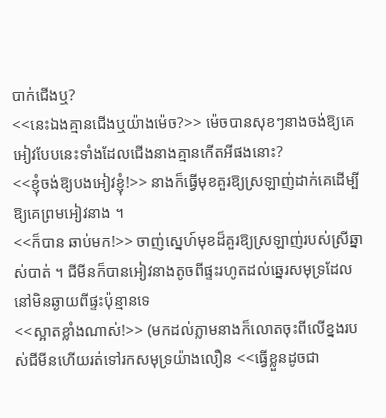បាក់ជើងឬ?
<<នេះឯងគ្មានជើងឬយ៉ាងម៉េច?>> ម៉េចបានសុខៗនាងចង់ឱ្យគេអៀវបែបនេះទាំងដែលជើងនាងគ្មានកើតអីផងនោះ?
<<ខ្ញុំចង់ឱ្យបងអៀវខ្ញុំ!>> នាងក៏ធ្វើមុខគួរឱ្យស្រឡាញ់ដាក់គេដើម្បីឱ្យគេព្រមអៀវនាង ។
<<ក៏បាន ឆាប់មក!>> ចាញ់ស្នេហ៍មុខដ៏គួរឱ្យស្រឡាញ់របស់ស្រីឆ្នាស់បាត់ ។ ជីមីនក៏បានអៀវនាងតូចពីផ្ទះរហូតដល់ឆ្នេរសមុទ្រដែលនៅមិនឆ្ងាយពីផ្ទះប៉ុន្មានទេ
<<ស្អាតខ្លាំងណាស់!>> (មកដល់ភ្លាមនាងក៏លោតចុះពីលើខ្នងរបស់ជីមីនហើយរត់ទៅរកសមុទ្រយ៉ាងលឿន <<ធ្វើខ្លួនដូចជា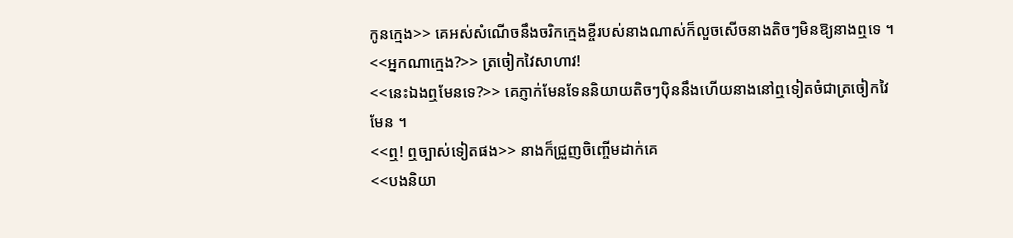កូនក្មេង>> គេអស់សំណើចនឹងចរិកក្មេងខ្ចីរបស់នាងណាស់ក៏លួចសើចនាងតិចៗមិនឱ្យនាងឮទេ ។
<<អ្នកណាក្មេង?>> ត្រចៀកវៃសាហាវ!
<<នេះឯងឮមែនទេ?>> គេភ្ញាក់មែនទែននិយាយតិចៗបុិននឹងហើយនាងនៅឮទៀតចំជាត្រចៀកវៃមែន ។
<<ឮ! ឮច្បាស់ទៀតផង>> នាងក៏ជ្រួញចិញ្ចើមដាក់គេ
<<បងនិយា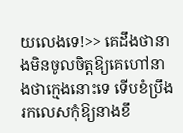យលេងទេ!>> គេដឹងថានាងមិនចូលចិត្តឱ្យគេហៅនាងថាក្មេងនោះទេ ទើបខំប្រឹងរកលេសកុំឱ្យនាងខឹ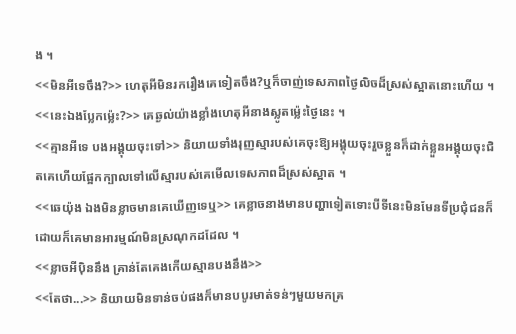ង ។
<<មិនអីទេចឹង?>> ហេតុអីមិនរករឿងគេទៀតចឹង?ឬក៏ចាញ់ទេសភាពថ្ងៃលិចដ៏ស្រស់ស្អាតនោះហើយ ។
<<នេះឯងប្លែកម្ល៉េះ?>> គេឆ្ងល់យ៉ាងខ្លាំងហេតុអីនាងស្លូតម៉្លេះថ្ងៃនេះ ។
<<គ្មានអីទេ បងអង្គុយចុះទៅ>> និយាយទាំងរុញស្មារបស់គេចុះឱ្យអង្គុយចុះរួចខ្លួនក៏ដាក់ខ្លួនអង្គុយចុះជិតគេហើយផ្អែកក្បាលទៅលើស្មារបស់គេមើលទេសភាពដ៏ស្រស់ស្អាត ។
<<ឆេយ៉ុង ឯងមិនខ្លាចមានគេឃើញទេឬ>> គេខ្លាចនាងមានបញ្ហាទៀតទោះបីទីនេះមិនមែនទីប្រជុំជនក៏ដោយក៏គេមានអារម្មណ៍មិនស្រណុកដដែល ។
<<ខ្លាចអីបុិននឹង គ្រាន់តែគេងកើយស្មានបងនឹង>>
<<តែថា...>> និយាយមិនទាន់ចប់ផងក៏មានបបូរមាត់ទន់ៗមួយមកគ្រ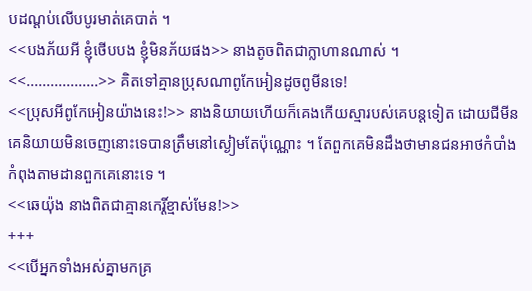បដណ្ដប់លើបបូរមាត់គេបាត់ ។
<<បងភ័យអី ខ្ញុំថើបបង ខ្ញុំមិនភ័យផង>> នាងតូចពិតជាក្លាហានណាស់ ។
<<..................>> គិតទៅគ្មានប្រុសណាពូកែអៀនដូចពូមីនទេ!
<<ប្រុសអីពូកែអៀនយ៉ាងនេះ!>> នាងនិយាយហើយក៏គេងកើយស្មារបស់គេបន្តទៀត ដោយជីមីនគេនិយាយមិនចេញនោះទេបានត្រឹមនៅស្ងៀមតែប៉ុណ្ណោះ ។ តែពួកគេមិនដឹងថាមានជនអាថកំបាំងកំពុងតាមដានពួកគេនោះទេ ។
<<ឆេយ៉ុង នាងពិតជាគ្មានកេរ្តិ៍ខ្មាស់មែន!>>
+++
<<បើអ្នកទាំងអស់គ្នាមកគ្រ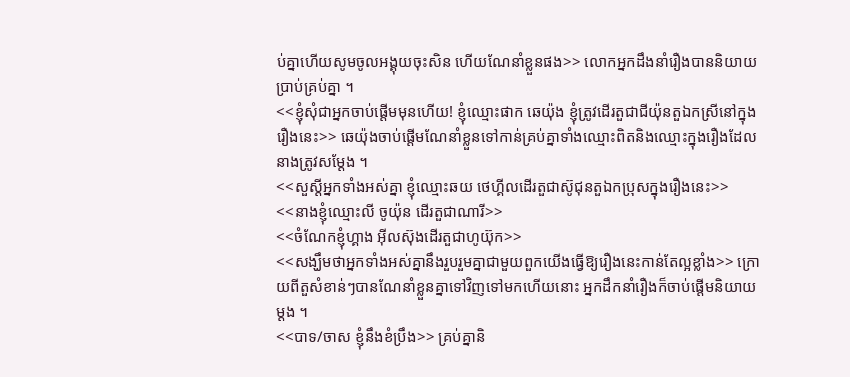ប់គ្នាហើយសូមចូលអង្គុយចុះសិន ហើយណែនាំខ្លួនផង>> លោកអ្នកដឹងនាំរឿងបាននិយាយប្រាប់គ្រប់គ្នា ។
<<ខ្ញុំសុំជាអ្នកចាប់ផ្ដើមមុនហើយ! ខ្ញុំឈ្មោះផាក ឆេយ៉ុង ខ្ញុំត្រូវដើរតួជាជីយ៉ុនតួឯកស្រីនៅក្នុងរឿងនេះ>> ឆេយ៉ុងចាប់ផ្ដើមណែនាំខ្លួនទៅកាន់គ្រប់គ្នាទាំងឈ្មោះពិតនិងឈ្មោះក្នុងរឿងដែលនាងត្រូវសម្ដែង ។
<<សួស្ដីអ្នកទាំងអស់គ្នា ខ្ញុំឈ្មោះឆយ ថេហ្គីលដើរតួជាស៊ូជុនតួឯកប្រុសក្នុងរឿងនេះ>>
<<នាងខ្ញុំឈ្មោះលី ចូយ៉ុន ដើរតួជាណារី>>
<<ចំណែកខ្ញុំហ្គាង អុីលស៊ុងដើរតួជាហូយ៊ុក>>
<<សង្ឃឹមថាអ្នកទាំងអស់គ្នានឹងរួបរួមគ្នាជាមួយពួកយើងធ្វើឱ្យរឿងនេះកាន់តែល្អខ្លាំង>> ក្រោយពីតួសំខាន់ៗបានណែនាំខ្លួនគ្នាទៅវិញទៅមកហើយនោះ អ្នកដឹកនាំរឿងក៏ចាប់ផ្ដើមនិយាយម្ដង ។
<<បាទ/ចាស ខ្ញុំនឹងខំប្រឹង>> គ្រប់គ្នានិ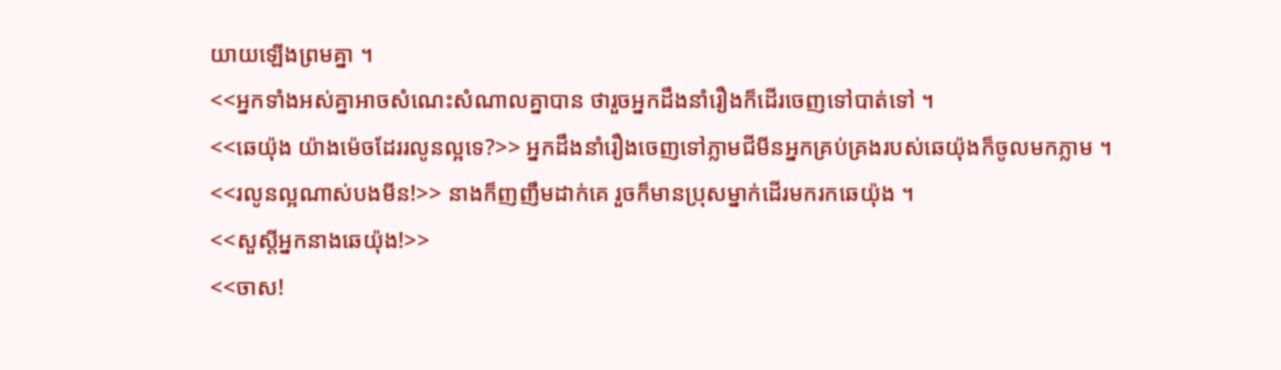យាយឡើងព្រមគ្នា ។
<<អ្នកទាំងអស់គ្នាអាចសំណេះសំណាលគ្នាបាន ថារួចអ្នកដឹងនាំរឿងក៏ដើរចេញទៅបាត់ទៅ ។
<<ឆេយ៉ុង យ៉ាងម៉េចដែររលូនល្អទេ?>> អ្នកដឹងនាំរឿងចេញទៅភ្លាមជីមីនអ្នកគ្រប់គ្រងរបស់ឆេយ៉ុងក៏ចូលមកភ្លាម ។
<<រលូនល្អណាស់បងមីន!>> នាងក៏ញញឹមដាក់គេ រួចក៏មានប្រុសម្នាក់ដើរមករកឆេយ៉ុង ។
<<សួស្ដីអ្នកនាងឆេយ៉ុង!>>
<<ចាស!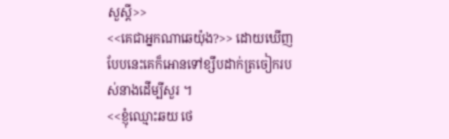សួស្ដី>>
<<គេជាអ្នកណាឆេយ៉ុង?>> ដោយឃើញបែបនេះគេក៏អោនទៅខ្សឹបដាក់ត្រចៀករបស់នាងដើម្បីសួរ ។
<<ខ្ញុំឈ្មោះឆយ ថេ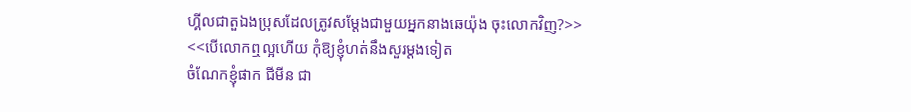ហ្គីលជាតួឯងប្រុសដែលត្រូវសម្ដែងជាមួយអ្នកនាងឆេយ៉ុង ចុះលោកវិញ?>>
<<បើលោកឮល្អហើយ កុំឱ្យខ្ញុំហត់នឹងសួរម្ដងទៀត
ចំណែកខ្ញុំផាក ជីមីន ជា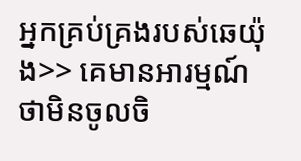អ្នកគ្រប់គ្រងរបស់ឆេយ៉ុង>> គេមានអារម្មណ៍ថាមិនចូលចិ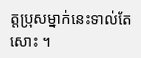ត្តប្រុសម្នាក់នេះទាល់តែសោះ ។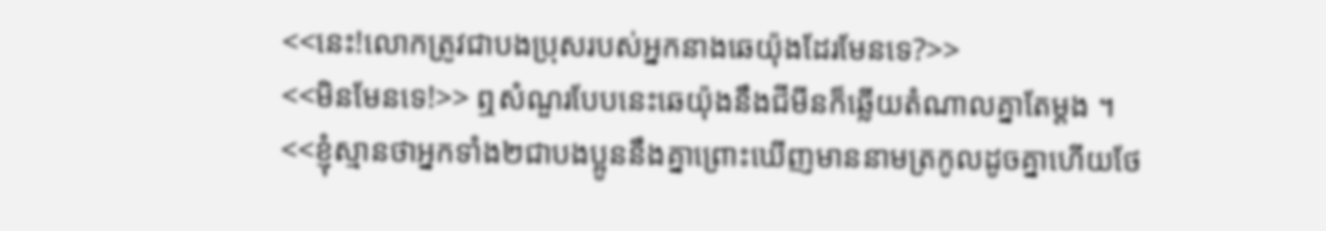<<នេះ!លោកត្រូវជាបងប្រុសរបស់អ្នកនាងឆេយ៉ុងដែរមែនទេ?>>
<<មិនមែនទេ!>> ឮសំណួរបែបនេះឆេយ៉ុងនឹងជីមីនក៏ឆ្លើយតំណាលគ្នាតែម្ដង ។
<<ខ្ញុំស្មានថាអ្នកទាំង២ជាបងប្អូននឹងគ្នាព្រោះឃើញមាននាមត្រកូលដូចគ្នាហើយថែ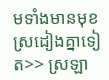មទាំងមានមុខស្រដៀងគ្នាទៀត>> ស្រឡា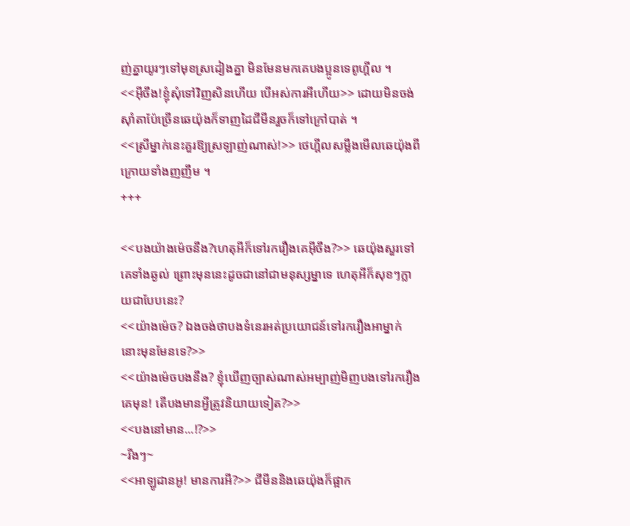ញ់គ្នាយូរៗទៅមុខស្រដៀងគ្នា មិនមែនមកគេបងប្អូនទេពូហ្គីល ។
<<អ៊ីចឹង!ខ្ញុំសុំទៅវិញសិនហើយ បើអស់ការអីហើយ>> ដោយមិនចង់សុាំតាប៉ែច្រើនឆេយ៉ុងក៏ទាញដៃជីមីនរួចក៏ទៅក្រៅបាត់ ។
<<ស្រីម្នាក់នេះគួរឱ្យស្រឡាញ់ណាស់!>> ថេហ្គីលសម្លឹងមើលឆេយ៉ុងពីក្រោយទាំងញញឹម ។
+++

<<បងយ៉ាងម៉េចនឹង?ហេតុអីក៏ទៅរករឿងគេអ៊ីចឹង?>> ឆេយ៉ុងសួរទៅគេទាំងឆ្ងល់ ព្រោះមុននេះដូចជានៅជាមនុស្សម្នាទេ ហេតុអីក៏សុខៗក្លាយជាបែបនេះ?
<<យ៉ាងម៉េច? ឯងចង់ថាបងទំនេរអត់ប្រយោជន៍ទៅរករឿងអាម្នាក់នោះមុនមែនទេ?>>
<<យ៉ាងម៉េចបងនឹង? ខ្ញុំឃើញច្បាស់ណាស់អម្បាញ់មិញបងទៅរករឿងគេមុន! តើបងមានអ្វីត្រូវនិយាយទៀត?>>
<<បងនៅមាន...!?>>
~រីងៗ~
<<អាឡូដានអូ! មានការអី?>> ជីមីននិងឆេយ៉ុងក៏ផ្អាក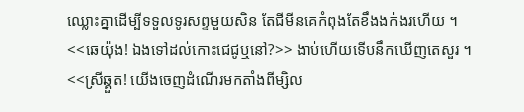ឈ្លោះគ្នាដើម្បីទទួលទូរសព្ទមួយសិន តែជីមីនគេកំពុងតែខឹងងក់ងរហើយ ។
<<ឆេយ៉ុង! ឯងទៅដល់កោះជេជូឬនៅ?>> ងាប់ហើយទើបនឹកឃើញតេសួរ ។
<<ស្រីឆ្គួត! យើងចេញដំណើរមកតាំងពីម្សិល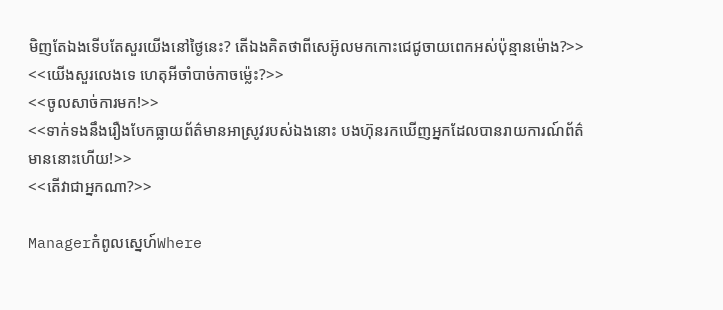មិញតែឯងទើបតែសួរយើងនៅថ្ងៃនេះ? តើឯងគិតថាពីសេអ៊ូលមកកោះជេជូចាយពេកអស់ប៉ុន្មានម៉ោង?>>
<<យើងសួរលេងទេ ហេតុអីចាំបាច់កាចម្ល៉េះ?>>
<<ចូលសាច់ការមក!>>
<<ទាក់ទងនឹងរឿងបែកធ្លាយព័ត៌មានអាស្រូវរបស់ឯងនោះ បងហ៊ុនរកឃើញអ្នកដែលបានរាយការណ៍ព័ត៌មាននោះហើយ!>>
<<តើវាជាអ្នកណា?>>

Managerកំពូលស្នេហ៍Where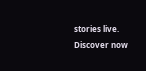stories live. Discover now